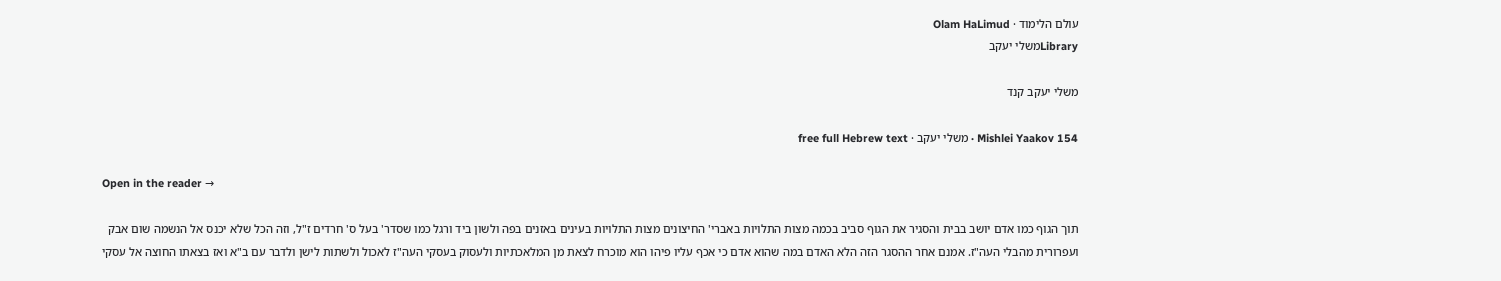עולם הלימוד · Olam HaLimud
Libraryמשלי יעקב

משלי יעקב קנד

Mishlei Yaakov 154 · משלי יעקב · free full Hebrew text

Open in the reader →

תוך הגוף כמו אדם יושב בבית והסגיר את הגוף סביב בכמה מצות התלויות באברי' החיצונים מצות התלויות בעינים באזנים בפה ולשון ביד ורגל כמו שסדר' בעל ס' חרדים ז"ל, וזה הכל שלא יכנס אל הנשמה שום אבק ועפרורית מהבלי העה"ז. אמנם אחר ההסגר הזה הלא האדם במה שהוא אדם כי אכף עליו פיהו הוא מוכרח לצאת מן המלאכתיות ולעסוק בעסקי העה"ז לאכול ולשתות לישן ולדבר עם ב"א ואז בצאתו החוצה אל עסקי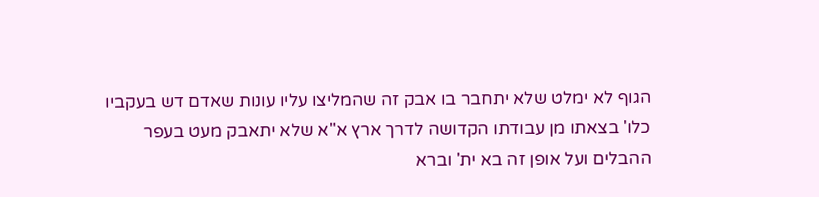הגוף לא ימלט שלא יתחבר בו אבק זה שהמליצו עליו עונות שאדם דש בעקביו כלו' בצאתו מן עבודתו הקדושה לדרך ארץ א"א שלא יתאבק מעט בעפר ההבלים ועל אופן זה בא ית' וברא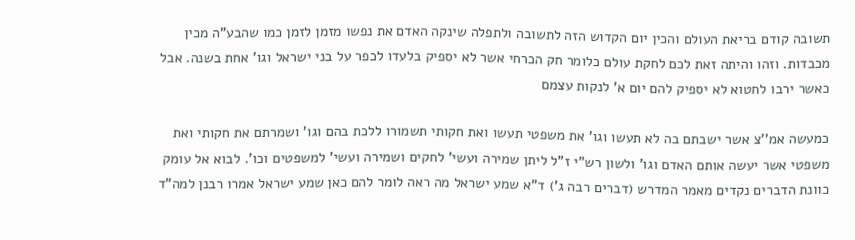תשובה קודם בריאת העולם והכין יום הקדוש הזה לתשובה ולתפלה שינקה האדם את נפשו מזמן לזמן כמו שהבע"ה מכין מכבדות. וזהו והיתה זאת לכם לחקת עולם כלומר חק הכרחי אשר לא יספיק בלעדו לכפר על בני ישראל וגו' אחת בשנה. אבל כאשר ירבו לחטוא לא יספיק להם יום א' לנקות עצמם

כמעשה אמ''צ אשר ישבתם בה לא תעשו וגו' את משפטי תעשו ואת חקותי תשמורו ללכת בהם וגו' ושמרתם את חקותי ואת משפטי אשר יעשה אותם האדם וגו' ולשון רש"י ז"ל ליתן שמירה ועשי' לחקים ושמירה ועשי' למשפטים וכו'. לבוא אל עומק כוונת הדברים נקדים מאמר המדרש (דברים רבה ג') ד"א שמע ישראל מה ראה לומר להם כאן שמע ישראל אמרו רבנן למה"ד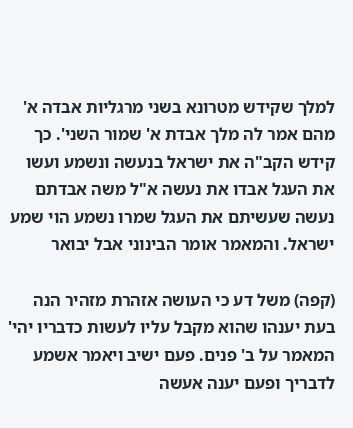למלך שקידש מטרונא בשני מרגליות אבדה א' מהם אמר לה מלך אבדת א' שמור השני'. כך קידש הקב"ה את ישראל בנעשה ונשמע ועשו את העגל אבדו את נעשה א"ל משה אבדתם נעשה שעשיתם את העגל שמרו נשמע הוי שמע ישראל. והמאמר אומר הבינוני אבל יבואר

(קפה) משל דע כי העושה אזהרת מזהיר הנה בעת יענהו שהוא מקבל עליו לעשות כדבריו יהי' המאמר על ב' פנים. פעם ישיב ויאמר אשמע לדבריך ופעם יענה אעשה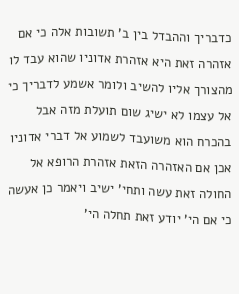כדבריך וההבדל בין ב' תשובות אלה כי אם אזהרה זאת היא אזהרת אדוניו שהוא עבד לו מהצורך אליו להשיב ולומר אשמע לדבריך כי אל עצמו לא ישיג שום תועלת מזה אבל בהכרח הוא משועבד לשמוע אל דברי אדוניו אכן אם האזהרה הזאת אזהרת הרופא אל החולה זאת עשה ותחי' ישיב ויאמר כן אעשה כי אם הי' יודע זאת תחלה הי'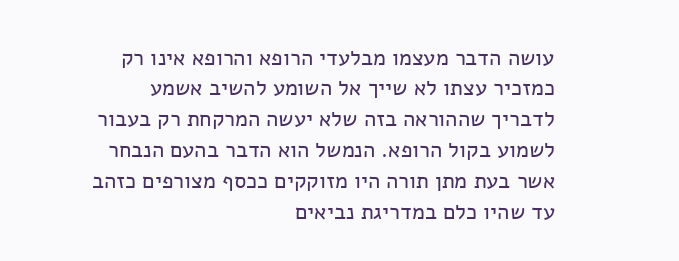עושה הדבר מעצמו מבלעדי הרופא והרופא אינו רק כמזכיר עצתו לא שייך אל השומע להשיב אשמע לדבריך שההוראה בזה שלא יעשה המרקחת רק בעבור לשמוע בקול הרופא. הנמשל הוא הדבר בהעם הנבחר אשר בעת מתן תורה היו מזוקקים ככסף מצורפים כזהב עד שהיו כלם במדריגת נביאים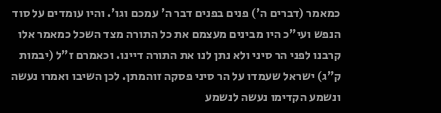כמאמר (דברים ה') פנים בפנים דבר ה' עמכם וגו'. והיו עומדים על סוד הנפש ועי"כ היו מבינים מעצמם את כל התורה מצד השכל כמאמר אלו קרבנו לפני הר סיני ולא נתן לנו את התורה דיינו. וכאמרם ז"ל (יבמות ק"ג) ישראל שעמדו על הר סיני פסקה זוהמתן. לכן השיבו ואמרו נעשה ונשמע הקדימו נעשה לנשמע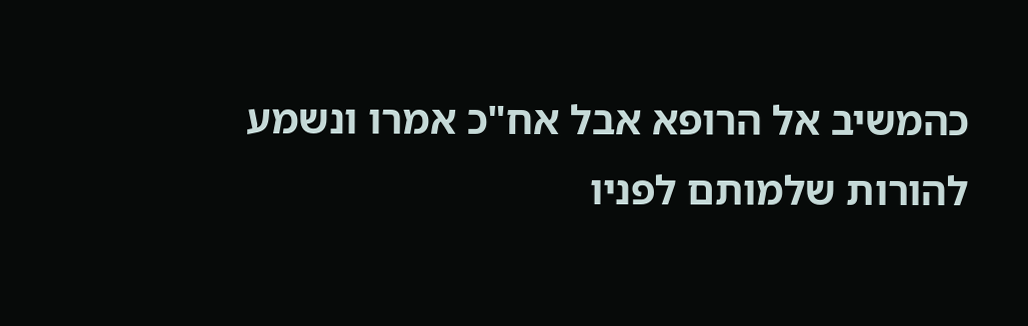כהמשיב אל הרופא אבל אח"כ אמרו ונשמע להורות שלמותם לפניו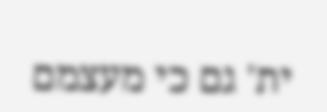ית' גם כי מעצמם